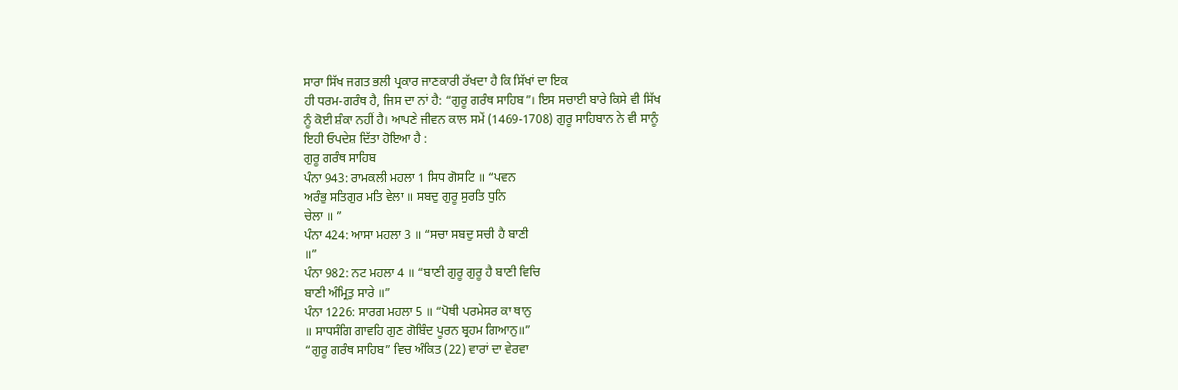ਸਾਰਾ ਸਿੱਖ ਜਗਤ ਭਲੀ ਪ੍ਰਕਾਰ ਜਾਣਕਾਰੀ ਰੱਖਦਾ ਹੈ ਕਿ ਸਿੱਖਾਂ ਦਾ ਇਕ
ਹੀ ਧਰਮ-ਗਰੰਥ ਹੈ, ਜਿਸ ਦਾ ਨਾਂ ਹੈ: “ਗੁਰੂ ਗਰੰਥ ਸਾਹਿਬ”। ਇਸ ਸਚਾਈ ਬਾਰੇ ਕਿਸੇ ਵੀ ਸਿੱਖ
ਨੂੰ ਕੋਈ ਸ਼ੰਕਾ ਨਹੀਂ ਹੈ। ਆਪਣੇ ਜੀਵਨ ਕਾਲ ਸਮੇਂ (1469-1708) ਗੁਰੂ ਸਾਹਿਬਾਨ ਨੇ ਵੀ ਸਾਨੂੰ
ਇਹੀ ਓਪਦੇਸ਼ ਦਿੱਤਾ ਹੋਇਆ ਹੈ :
ਗੁਰੂ ਗਰੰਥ ਸਾਹਿਬ
ਪੰਨਾ 943: ਰਾਮਕਲੀ ਮਹਲਾ 1 ਸਿਧ ਗੋਸਟਿ ॥ “ਪਵਨ
ਅਰੰਭੁ ਸਤਿਗੁਰ ਮਤਿ ਵੇਲਾ ॥ ਸਬਦੁ ਗੁਰੂ ਸੁਰਤਿ ਧੁਨਿ
ਚੇਲਾ ॥ ”
ਪੰਨਾ 424: ਆਸਾ ਮਹਲਾ 3 ॥ “ਸਚਾ ਸਬਦੁ ਸਚੀ ਹੈ ਬਾਣੀ
॥”
ਪੰਨਾ 982: ਨਟ ਮਹਲਾ 4 ॥ “ਬਾਣੀ ਗੁਰੂ ਗੁਰੂ ਹੈ ਬਾਣੀ ਵਿਚਿ
ਬਾਣੀ ਅੰਮ੍ਰਿਤੁ ਸਾਰੇ ॥”
ਪੰਨਾ 1226: ਸਾਰਗ ਮਹਲਾ 5 ॥ “ਪੋਥੀ ਪਰਮੇਸਰ ਕਾ ਥਾਨੁ
॥ ਸਾਧਸੰਗਿ ਗਾਵਹਿ ਗੁਣ ਗੋਬਿੰਦ ਪੂਰਨ ਬ੍ਰਹਮ ਗਿਆਨੁ॥”
“ਗੁਰੂ ਗਰੰਥ ਸਾਹਿਬ” ਵਿਚ ਅੰਕਿਤ (22) ਵਾਰਾਂ ਦਾ ਵੇਰਵਾ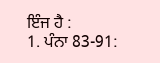ਇੰਜ ਹੈ :
1. ਪੰਨਾ 83-91: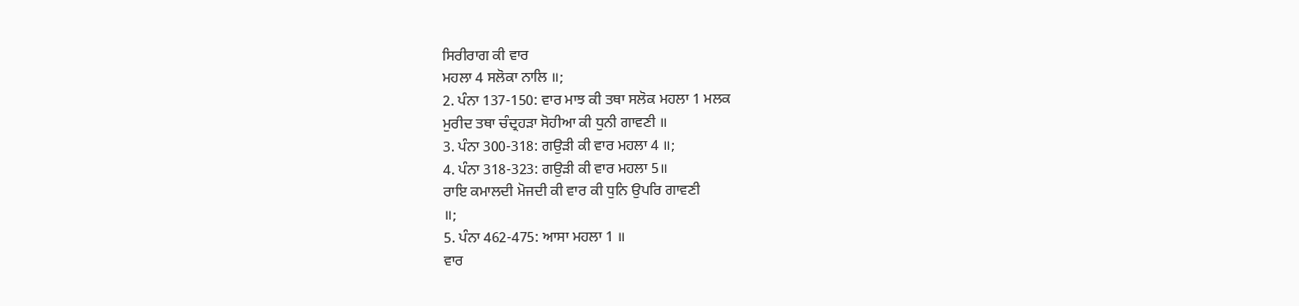ਸਿਰੀਰਾਗ ਕੀ ਵਾਰ
ਮਹਲਾ 4 ਸਲੋਕਾ ਨਾਲਿ ॥;
2. ਪੰਨਾ 137-150: ਵਾਰ ਮਾਝ ਕੀ ਤਥਾ ਸਲੋਕ ਮਹਲਾ 1 ਮਲਕ
ਮੁਰੀਦ ਤਥਾ ਚੰਦ੍ਰਹੜਾ ਸੋਹੀਆ ਕੀ ਧੁਨੀ ਗਾਵਣੀ ॥
3. ਪੰਨਾ 300-318: ਗਉੜੀ ਕੀ ਵਾਰ ਮਹਲਾ 4 ॥;
4. ਪੰਨਾ 318-323: ਗਉੜੀ ਕੀ ਵਾਰ ਮਹਲਾ 5॥
ਰਾਇ ਕਮਾਲਦੀ ਮੋਜਦੀ ਕੀ ਵਾਰ ਕੀ ਧੁਨਿ ਉਪਰਿ ਗਾਵਣੀ
॥;
5. ਪੰਨਾ 462-475: ਆਸਾ ਮਹਲਾ 1 ॥
ਵਾਰ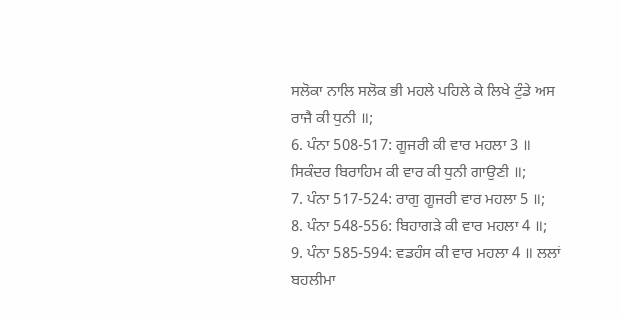ਸਲੋਕਾ ਨਾਲਿ ਸਲੋਕ ਭੀ ਮਹਲੇ ਪਹਿਲੇ ਕੇ ਲਿਖੇ ਟੁੰਡੇ ਅਸ
ਰਾਜੈ ਕੀ ਧੁਨੀ ॥;
6. ਪੰਨਾ 508-517: ਗੂਜਰੀ ਕੀ ਵਾਰ ਮਹਲਾ 3 ॥
ਸਿਕੰਦਰ ਬਿਰਾਹਿਮ ਕੀ ਵਾਰ ਕੀ ਧੁਨੀ ਗਾਉਣੀ ॥;
7. ਪੰਨਾ 517-524: ਰਾਗੁ ਗੂਜਰੀ ਵਾਰ ਮਹਲਾ 5 ॥;
8. ਪੰਨਾ 548-556: ਬਿਹਾਗੜੇ ਕੀ ਵਾਰ ਮਹਲਾ 4 ॥;
9. ਪੰਨਾ 585-594: ਵਡਹੰਸ ਕੀ ਵਾਰ ਮਹਲਾ 4 ॥ ਲਲਾਂ
ਬਹਲੀਮਾ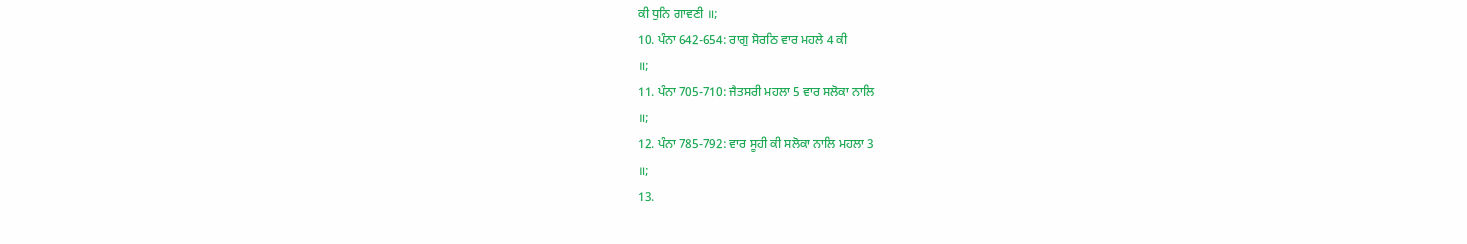ਕੀ ਧੁਨਿ ਗਾਵਣੀ ॥;
10. ਪੰਨਾ 642-654: ਰਾਗੁ ਸੋਰਠਿ ਵਾਰ ਮਹਲੇ 4 ਕੀ
॥;
11. ਪੰਨਾ 705-710: ਜੈਤਸਰੀ ਮਹਲਾ 5 ਵਾਰ ਸਲੋਕਾ ਨਾਲਿ
॥;
12. ਪੰਨਾ 785-792: ਵਾਰ ਸੂਹੀ ਕੀ ਸਲੋਕਾ ਨਾਲਿ ਮਹਲਾ 3
॥;
13.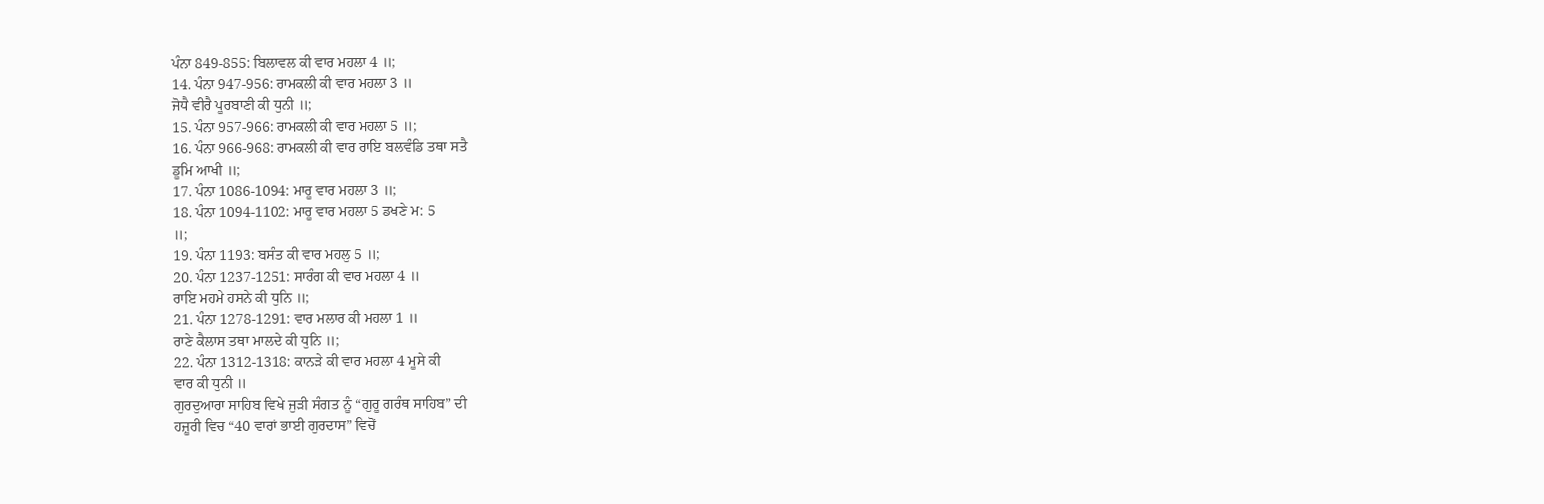ਪੰਨਾ 849-855: ਬਿਲਾਵਲ ਕੀ ਵਾਰ ਮਹਲਾ 4 ॥;
14. ਪੰਨਾ 947-956: ਰਾਮਕਲੀ ਕੀ ਵਾਰ ਮਹਲਾ 3 ॥
ਜੋਧੈ ਵੀਰੈ ਪੂਰਬਾਣੀ ਕੀ ਧੁਨੀ ॥;
15. ਪੰਨਾ 957-966: ਰਾਮਕਲੀ ਕੀ ਵਾਰ ਮਹਲਾ 5 ॥;
16. ਪੰਨਾ 966-968: ਰਾਮਕਲੀ ਕੀ ਵਾਰ ਰਾਇ ਬਲਵੰਡਿ ਤਥਾ ਸਤੈ
ਡੂਮਿ ਆਖੀ ॥;
17. ਪੰਨਾ 1086-1094: ਮਾਰੂ ਵਾਰ ਮਹਲਾ 3 ॥;
18. ਪੰਨਾ 1094-1102: ਮਾਰੂ ਵਾਰ ਮਹਲਾ 5 ਡਖਣੇ ਮ: 5
॥;
19. ਪੰਨਾ 1193: ਬਸੰਤ ਕੀ ਵਾਰ ਮਹਲੁ 5 ॥;
20. ਪੰਨਾ 1237-1251: ਸਾਰੰਗ ਕੀ ਵਾਰ ਮਹਲਾ 4 ॥
ਰਾਇ ਮਹਮੇ ਹਸਨੇ ਕੀ ਧੁਨਿ ॥;
21. ਪੰਨਾ 1278-1291: ਵਾਰ ਮਲਾਰ ਕੀ ਮਹਲਾ 1 ॥
ਰਾਣੇ ਕੈਲਾਸ ਤਥਾ ਮਾਲਦੇ ਕੀ ਧੁਨਿ ॥;
22. ਪੰਨਾ 1312-1318: ਕਾਨੜੇ ਕੀ ਵਾਰ ਮਹਲਾ 4 ਮੂਸੇ ਕੀ
ਵਾਰ ਕੀ ਧੁਨੀ ॥
ਗੁਰਦੁਆਰਾ ਸਾਹਿਬ ਵਿਖੇ ਜੁੜੀ ਸੰਗਤ ਨੂੰ “ਗੁਰੂ ਗਰੰਥ ਸਾਹਿਬ” ਦੀ
ਹਜ਼ੂਰੀ ਵਿਚ “40 ਵਾਰਾਂ ਭਾਈ ਗੁਰਦਾਸ” ਵਿਚੋਂ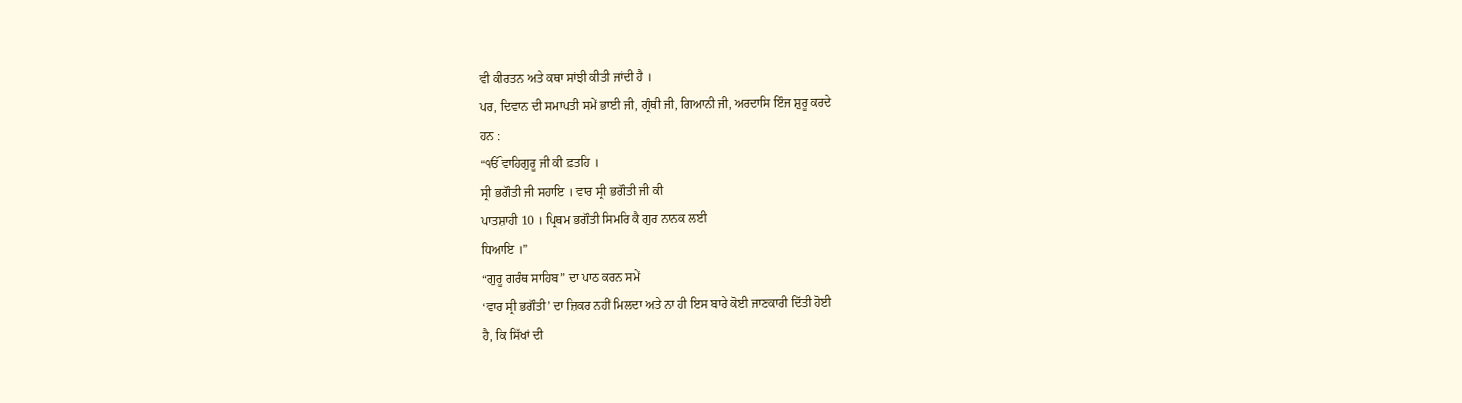ਵੀ ਕੀਰਤਨ ਅਤੇ ਕਥਾ ਸਾਂਝੀ ਕੀਤੀ ਜਾਂਦੀ ਹੈ ।
ਪਰ, ਦਿਵਾਨ ਦੀ ਸਮਾਪਤੀ ਸਮੇਂ ਭਾਈ ਜੀ, ਗ੍ਰੰਥੀ ਜੀ, ਗਿਆਨੀ ਜੀ, ਅਰਦਾਸਿ ਇੰਜ ਸ਼ੁਰੂ ਕਰਦੇ
ਹਨ :
“ੴ ਵਾਹਿਗੁਰੂ ਜੀ ਕੀ ਫ਼ਤਹਿ ।
ਸ੍ਰੀ ਭਗੌਤੀ ਜੀ ਸਹਾਇ । ਵਾਰ ਸ੍ਰੀ ਭਗੌਤੀ ਜੀ ਕੀ
ਪਾਤਸ਼ਾਹੀ 10 । ਪ੍ਰਿਥਮ ਭਗੌਤੀ ਸਿਮਰਿ ਕੈ ਗੁਰ ਨਾਨਕ ਲਈ
ਧਿਆਇ ।”
“ਗੁਰੂ ਗਰੰਥ ਸਾਹਿਬ” ਦਾ ਪਾਠ ਕਰਨ ਸਮੇਂ
‘ਵਾਰ ਸ੍ਰੀ ਭਗੌਤੀ’ ਦਾ ਜ਼ਿਕਰ ਨਹੀਂ ਮਿਲਦਾ ਅਤੇ ਨਾ ਹੀ ਇਸ ਬਾਰੇ ਕੋਈ ਜਾਣਕਾਰੀ ਦਿੱਤੀ ਹੋਈ
ਹੈ, ਕਿ ਸਿੱਖਾਂ ਦੀ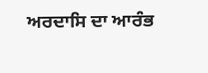ਅਰਦਾਸਿ ਦਾ ਆਰੰਭ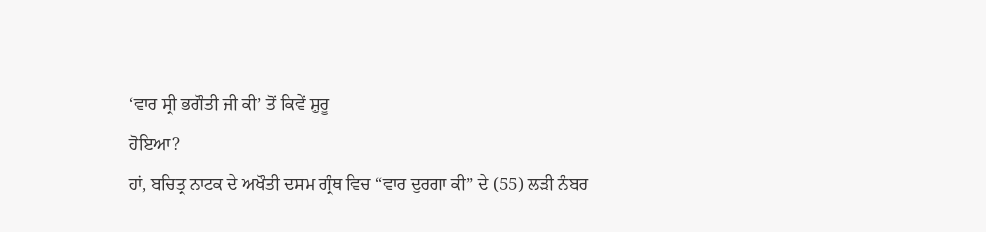‘ਵਾਰ ਸ੍ਰੀ ਭਗੌਤੀ ਜੀ ਕੀ’ ਤੋਂ ਕਿਵੇਂ ਸ਼ੁਰੂ
ਹੋਇਆ?
ਹਾਂ, ਬਚਿਤ੍ਰ ਨਾਟਕ ਦੇ ਅਖੌਤੀ ਦਸਮ ਗ੍ਰੰਥ ਵਿਚ “ਵਾਰ ਦੁਰਗਾ ਕੀ” ਦੇ (55) ਲੜੀ ਨੰਬਰ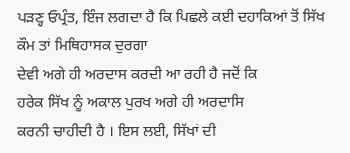ਪੜਣ੍ਹ ਓਪ੍ਰੰਤ, ਇੰਜ ਲਗਦਾ ਹੈ ਕਿ ਪਿਛਲੇ ਕਈ ਦਹਾਕਿਆਂ ਤੋਂ ਸਿੱਖ ਕੌਮ ਤਾਂ ਮਿਥਿਹਾਸਕ ਦੁਰਗਾ
ਦੇਵੀ ਅਗੇ ਹੀ ਅਰਦਾਸ ਕਰਦੀ ਆ ਰਹੀ ਹੈ ਜਦੋਂ ਕਿ
ਹਰੇਕ ਸਿੱਖ ਨੂੰ ਅਕਾਲ ਪੁਰਖ ਅਗੇ ਹੀ ਅਰਦਾਸਿ
ਕਰਨੀ ਚਾਹੀਦੀ ਹੈ । ਇਸ ਲਈ, ਸਿੱਖਾਂ ਦੀ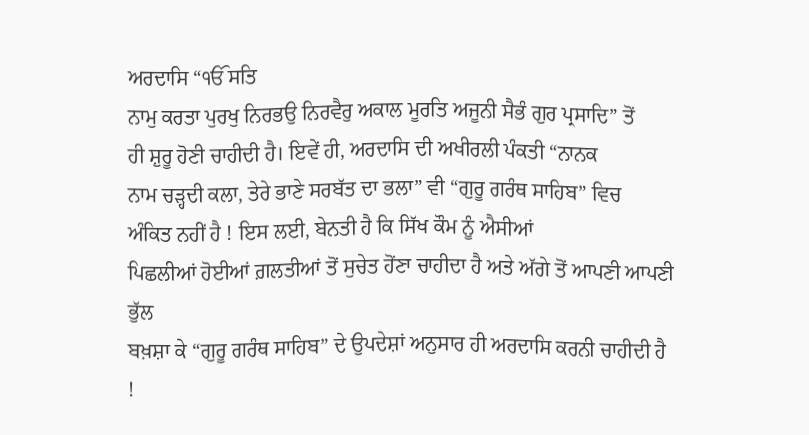ਅਰਦਾਸਿ “ੴ ਸਤਿ
ਨਾਮੁ ਕਰਤਾ ਪੁਰਖੁ ਨਿਰਭਉ ਨਿਰਵੈਰੁ ਅਕਾਲ ਮੂਰਤਿ ਅਜੂਨੀ ਸੈਭੰ ਗੁਰ ਪ੍ਰਸਾਦਿ” ਤੋਂ
ਹੀ ਸ਼ੁਰੂ ਹੋਣੀ ਚਾਹੀਦੀ ਹੈ। ਇਵੇਂ ਹੀ, ਅਰਦਾਸਿ ਦੀ ਅਖੀਰਲੀ ਪੰਕਤੀ “ਨਾਨਕ
ਨਾਮ ਚੜ੍ਹਦੀ ਕਲਾ, ਤੇਰੇ ਭਾਣੇ ਸਰਬੱਤ ਦਾ ਭਲਾ” ਵੀ “ਗੁਰੂ ਗਰੰਥ ਸਾਹਿਬ” ਵਿਚ
ਅੰਕਿਤ ਨਹੀਂ ਹੈ ! ਇਸ ਲਈ, ਬੇਨਤੀ ਹੈ ਕਿ ਸਿੱਖ ਕੌਮ ਨੂੰ ਐਸੀਆਂ
ਪਿਛਲੀਆਂ ਹੋਈਆਂ ਗ਼ਲਤੀਆਂ ਤੋਂ ਸੁਚੇਤ ਹੋਂਣਾ ਚਾਹੀਦਾ ਹੈ ਅਤੇ ਅੱਗੇ ਤੋਂ ਆਪਣੀ ਆਪਣੀ ਭੁੱਲ
ਬਖ਼ਸ਼ਾ ਕੇ “ਗੁਰੂ ਗਰੰਥ ਸਾਹਿਬ” ਦੇ ਉਪਦੇਸ਼ਾਂ ਅਨੁਸਾਰ ਹੀ ਅਰਦਾਸਿ ਕਰਨੀ ਚਾਹੀਦੀ ਹੈ
!